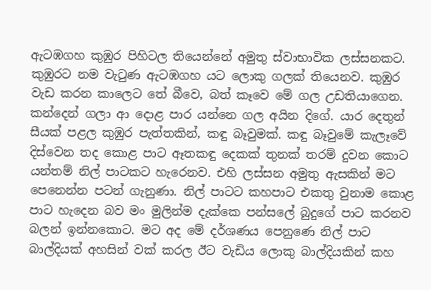ඇටඹගහ කුඹුර පිහිටල තියෙන්නේ අමුතු ස්වාභාවික ලස්සනකට. කුඹුරට නම වැටුණ ඇටඹගහ යට ලොකු ගලක් තියෙනව. කුඹුර වැඩ කරන කාලෙට තේ බීවෙ, බත් කෑවෙ මේ ගල උඩතියාගෙන. කන්දෙන් ගලා ආ දොළ පාර යන්නෙ ගල අයින දිගේ. යාර දෙතුන් සීයක් පළල කුඹුර පැත්තකින්, කඳු බෑවුමක්. කඳු බෑවුමේ කැලෑවේ දිස්වෙන තද කොළ පාට ඈතකඳු දෙකක් තුනක් තරම් දුවන කොට යන්තම් නිල් පාටකට හැරෙනව. එහි ලස්සන අමුතු ඇසකින් මට පෙනෙන්න පටන් ගැනුණා. නිල් පාටට කහපාට එකතු වුනාම කොළ පාට හැදෙන බව මං මුලින්ම දැක්කෙ පන්සලේ බුදුගේ පාට කරනව බලන් ඉන්නකොට. මට අද මේ දර්ශණය පෙනුණෙ නිල් පාට බාල්දියක් අහසින් වක් කරල ඊට වැඩිය ලොකු බාල්දියකින් කහ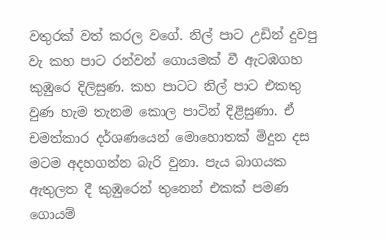වතුරක් වත් කරල වගේ. නිල් පාට උඩින් දුවපු වැ කහ පාට රන්වන් ගොයමක් වී ඇටඹගහ කුඹුරෙ දිලිසුණ. කහ පාටට නිල් පාට එකතු වුණ හැම තැනම කොල පාටින් දිළිසුණා. ඒ චමත්කාර දර්ශණයෙන් මොහොතක් මිදුන දස මටම අදහගන්න බැරි වුනා. පැය බාගයක ඇතුලත දී කුඹුරෙන් තුනෙන් එකක් පමණ ගොයම්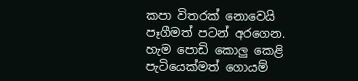කපා විතරක් නොවෙයි පෑගීමත් පටන් අරගෙන. හැම පොඩි කොලු කෙළි පැටියෙක්මත් ගොයම්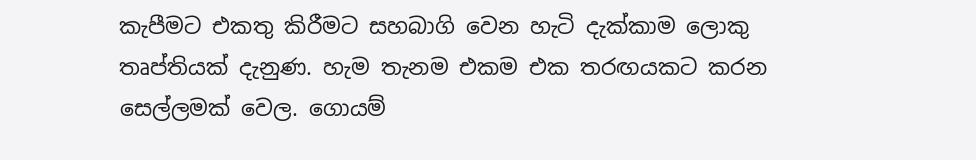කැපීමට එකතු කිරීමට සහබාගි වෙන හැටි දැක්කාම ලොකු තෘප්තියක් දැනුණ. හැම තැනම එකම එක තරඟයකට කරන සෙල්ලමක් වෙල. ගොයම්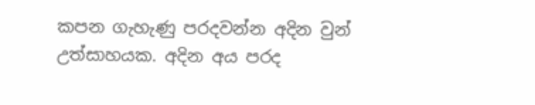කපන ගැහැණු පරදවන්න අදින වුන් උත්සාහයක. අදින අය පරද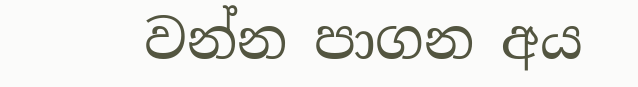වන්න පාගන අය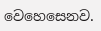වෙහෙසෙනව.